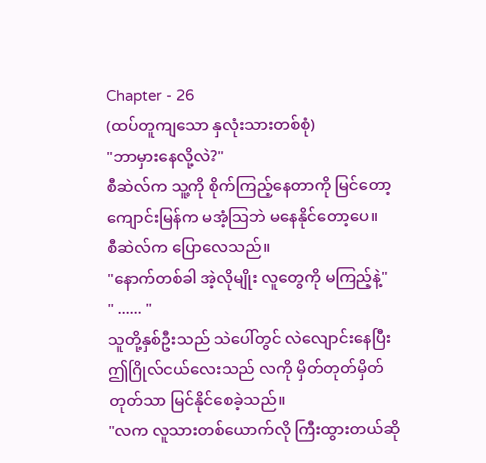Chapter - 26
(ထပ်တူကျသော နှလုံးသားတစ်စုံ)
"ဘာမှားနေလို့လဲ?"
စီဆဲလ်က သူ့ကို စိုက်ကြည့်နေတာကို မြင်တော့ကျောင်းမြန်က မအံ့သြဘဲ မနေနိုင်တော့ပေ။
စီဆဲလ်က ပြောလေသည်။
"နောက်တစ်ခါ အဲ့လိုမျိုး လူတွေကို မကြည့်နဲ့"
" ...... "
သူတို့နှစ်ဦးသည် သဲပေါ်တွင် လဲလျောင်းနေပြီး ဤဂြိုလ်ငယ်လေးသည် လကို မှိတ်တုတ်မှိတ်တုတ်သာ မြင်နိုင်စေခဲ့သည်။
"လက လူသားတစ်ယောက်လို ကြီးထွားတယ်ဆို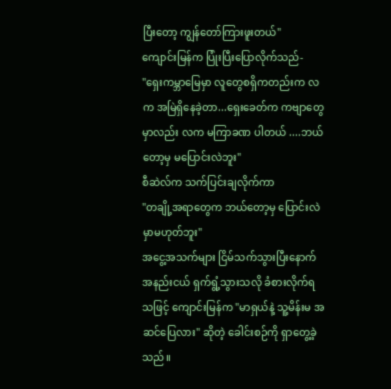ပြီးတော့ ကျွန်တော်ကြားဖူးတယ်"
ကျောင်းမြန်က ပြုံးပြီးပြောလိုက်သည်-
"ရှေးကမ္ဘာမြေမှာ လူတွေစရှိကတည်းက လက အမြဲရှိနေခဲ့တာ...ရှေးခေတ်က ကဗျာတွေမှာလည်း လက မကြာခဏ ပါတယ် ....ဘယ်တော့မှ မပြောင်းလဲဘူး"
စီဆဲလ်က သက်ပြင်းချလိုက်ကာ
"တချို့အရာတွေက ဘယ်တော့မှ ပြောင်းလဲမှာမဟုတ်ဘူး"
အငွေ့အသက်များ ငြိမ်သက်သွားပြီးနောက် အနည်းငယ် ရှက်ရွံ့သွားသလို ခံစားလိုက်ရသဖြင့် ကျောင်းမြန်က "မာရှယ်နဲ့ သူ့မိန်းမ အဆင်ပြေလား" ဆိုတဲ့ ခေါင်းစဉ်ကို ရှာတွေ့ခဲ့သည်။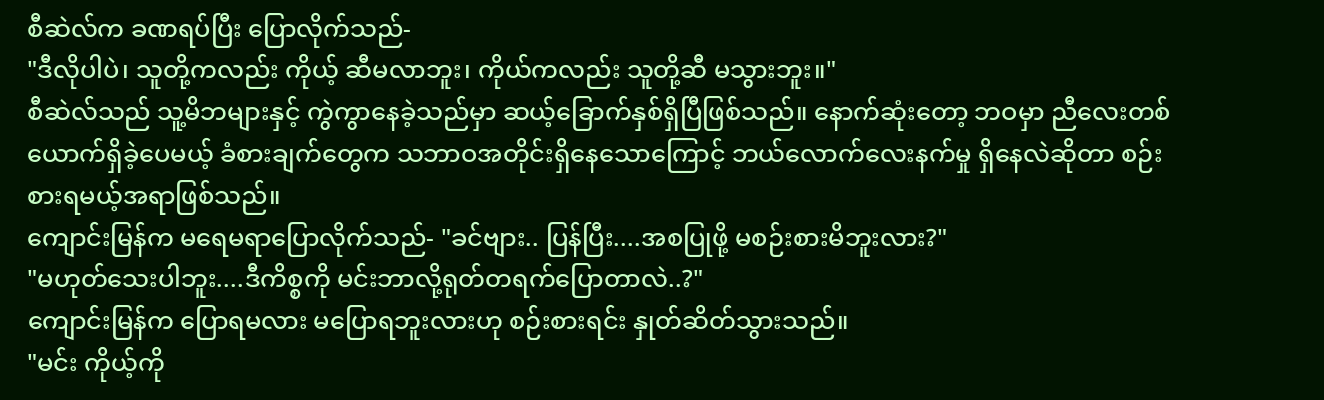စီဆဲလ်က ခဏရပ်ပြီး ပြောလိုက်သည်-
"ဒီလိုပါပဲ၊ သူတို့ကလည်း ကိုယ့် ဆီမလာဘူး၊ ကိုယ်ကလည်း သူတို့ဆီ မသွားဘူး။"
စီဆဲလ်သည် သူ့မိဘများနှင့် ကွဲကွာနေခဲ့သည်မှာ ဆယ့်ခြောက်နှစ်ရှိပြီဖြစ်သည်။ နောက်ဆုံးတော့ ဘဝမှာ ညီလေးတစ်ယောက်ရှိခဲ့ပေမယ့် ခံစားချက်တွေက သဘာဝအတိုင်းရှိနေသောကြောင့် ဘယ်လောက်လေးနက်မှု ရှိနေလဲဆိုတာ စဉ်းစားရမယ့်အရာဖြစ်သည်။
ကျောင်းမြန်က မရေမရာပြောလိုက်သည်- "ခင်ဗျား.. ပြန်ပြီး....အစပြုဖို့ မစဉ်းစားမိဘူးလား?"
"မဟုတ်သေးပါဘူး....ဒီကိစ္စကို မင်းဘာလို့ရုတ်တရက်ပြောတာလဲ..?"
ကျောင်းမြန်က ပြောရမလား မပြောရဘူးလားဟု စဉ်းစားရင်း နှုတ်ဆိတ်သွားသည်။
"မင်း ကိုယ့်ကို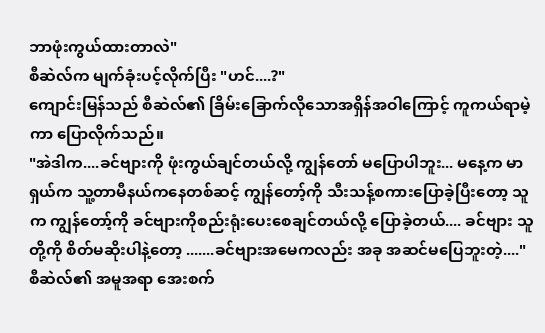ဘာဖုံးကွယ်ထားတာလဲ"
စီဆဲလ်က မျက်ခုံးပင့်လိုက်ပြီး "ဟင်....?"
ကျောင်းမြန်သည် စီဆဲလ်၏ ခြိမ်းခြောက်လိုသောအရှိန်အဝါကြောင့် ကူကယ်ရာမဲ့ကာ ပြောလိုက်သည်။
"အဲဒါက....ခင်ဗျားကို ဖုံးကွယ်ချင်တယ်လို့ ကျွန်တော် မပြောပါဘူး... မနေ့က မာရှယ်က သူ့တာမီနယ်ကနေတစ်ဆင့် ကျွန်တော့်ကို သီးသန့်စကားပြောခဲ့ပြီးတော့ သူက ကျွန်တော့်ကို ခင်ဗျားကိုစည်းရုံးပေးစေချင်တယ်လို့ ပြောခဲ့တယ်.... ခင်ဗျား သူတို့ကို စိတ်မဆိုးပါနဲ့တော့ .......ခင်ဗျားအမေကလည်း အခု အဆင်မပြေဘူးတဲ့...."
စီဆဲလ်၏ အမူအရာ အေးစက်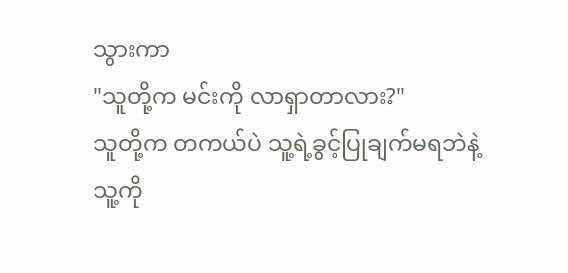သွားကာ
"သူတို့က မင်းကို လာရှာတာလား?"
သူတို့က တကယ်ပဲ သူ့ရဲ့ခွင့်ပြုချက်မရဘဲနဲ့ သူ့ကို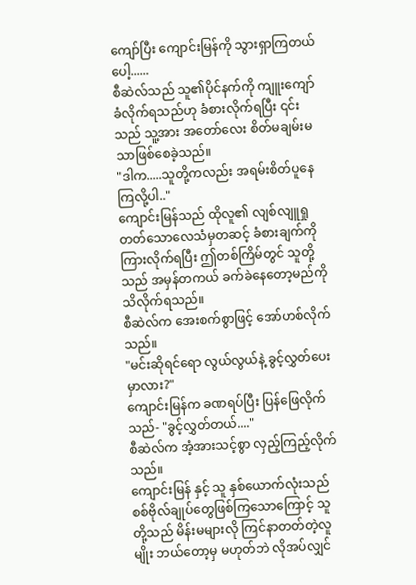ကျော်ပြီး ကျောင်းမြန်ကို သွားရှာကြတယ်ပေါ့......
စီဆဲလ်သည် သူ၏ပိုင်နက်ကို ကျူးကျော်ခံလိုက်ရသည်ဟု ခံစားလိုက်ရပြီး ၎င်းသည် သူ့အား အတော်လေး စိတ်မချမ်းမသာဖြစ်စေခဲ့သည်။
"ဒါက.....သူတို့ကလည်း အရမ်းစိတ်ပူနေကြလို့ပါ.."
ကျောင်းမြန်သည် ထိုလူ၏ လျစ်လျူရှုတတ်သောလေသံမှတဆင့် ခံစားချက်ကို ကြားလိုက်ရပြီး ဤတစ်ကြိမ်တွင် သူတို့သည် အမှန်တကယ် ခက်ခဲနေတော့မည်ကို သိလိုက်ရသည်။
စီဆဲလ်က အေးစက်စွာဖြင့် အော်ဟစ်လိုက်သည်။
"မင်းဆိုရင်ရော လွယ်လွယ်နဲ့ ခွင့်လွှတ်ပေးမှာလား?"
ကျောင်းမြန်က ခဏရပ်ပြီး ပြန်ဖြေလိုက်သည်- "ခွင့်လွှတ်တယ်...."
စီဆဲလ်က အံ့အားသင့်စွာ လှည့်ကြည့်လိုက်သည်။
ကျောင်းမြန် နှင့် သူ နှစ်ယောက်လုံးသည် စစ်ဗိုလ်ချုပ်တွေဖြစ်ကြသောကြောင့် သူတို့သည် မိန်းမများလို ကြင်နာတတ်တဲ့လူမျိုး ဘယ်တော့မှ မဟုတ်ဘဲ လိုအပ်လျှင်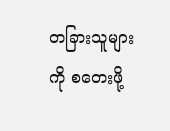တခြားသူများကို စတေးဖို့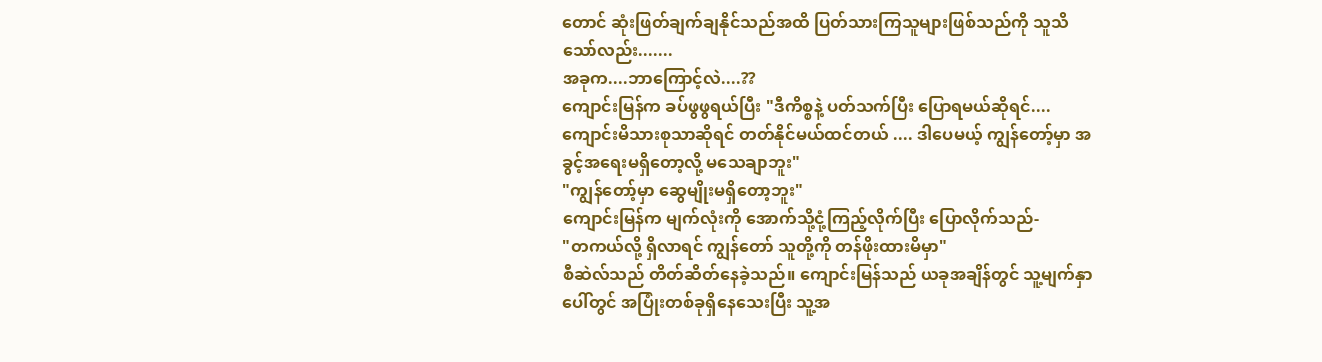တောင် ဆုံးဖြတ်ချက်ချနိုင်သည်အထိ ပြတ်သားကြသူများဖြစ်သည်ကို သူသိသော်လည်း.......
အခုက....ဘာကြောင့်လဲ....??
ကျောင်းမြန်က ခပ်ဖွဖွရယ်ပြီး "ဒီကိစ္စနဲ့ ပတ်သက်ပြီး ပြောရမယ်ဆိုရင်.... ကျောင်းမိသားစုသာဆိုရင် တတ်နိုင်မယ်ထင်တယ် .... ဒါပေမယ့် ကျွန်တော့်မှာ အခွင့်အရေးမရှိတော့လို့ မသေချာဘူး"
"ကျွန်တော့်မှာ ဆွေမျိုးမရှိတော့ဘူး"
ကျောင်းမြန်က မျက်လုံးကို အောက်သို့ငုံ့ကြည့်လိုက်ပြီး ပြောလိုက်သည်-
"တကယ်လို့ ရှိလာရင် ကျွန်တော် သူတို့ကို တန်ဖိုးထားမိမှာ"
စီဆဲလ်သည် တိတ်ဆိတ်နေခဲ့သည်။ ကျောင်းမြန်သည် ယခုအချိန်တွင် သူ့မျက်နှာပေါ်တွင် အပြုံးတစ်ခုရှိနေသေးပြီး သူ့အ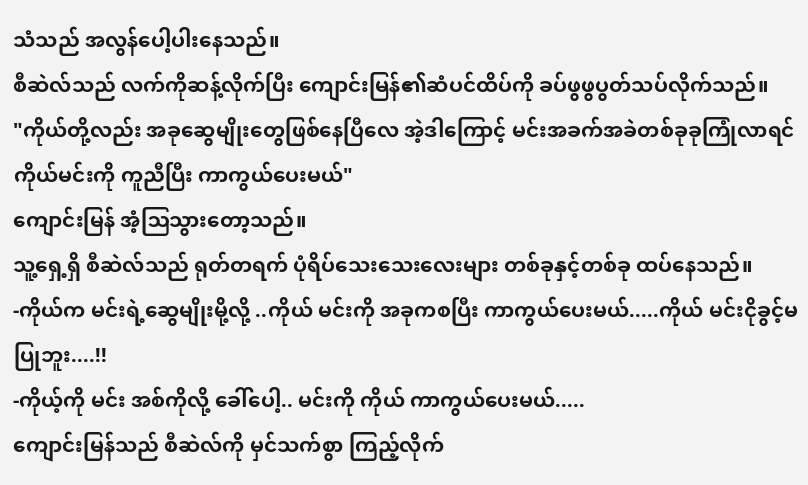သံသည် အလွန်ပေါ့ပါးနေသည်။
စီဆဲလ်သည် လက်ကိုဆန့်လိုက်ပြီး ကျောင်းမြန်၏ဆံပင်ထိပ်ကို ခပ်ဖွဖွပွတ်သပ်လိုက်သည်။
"ကိုယ်တို့လည်း အခုဆွေမျိုးတွေဖြစ်နေပြီလေ အဲ့ဒါကြောင့် မင်းအခက်အခဲတစ်ခုခုကြုံလာရင် ကိုယ်မင်းကို ကူညီပြီး ကာကွယ်ပေးမယ်"
ကျောင်းမြန် အံ့ဩသွားတော့သည်။
သူ့ရှေ့ရှိ စီဆဲလ်သည် ရုတ်တရက် ပုံရိပ်သေးသေးလေးများ တစ်ခုနှင့်တစ်ခု ထပ်နေသည်။
-ကိုယ်က မင်းရဲ့ဆွေမျိုးမို့လို့ ..ကိုယ် မင်းကို အခုကစပြီး ကာကွယ်ပေးမယ်.....ကိုယ် မင်းငိုခွင့်မပြုဘူး....!!
-ကိုယ့်ကို မင်း အစ်ကိုလို့ ခေါ်ပေါ့.. မင်းကို ကိုယ် ကာကွယ်ပေးမယ်.....
ကျောင်းမြန်သည် စီဆဲလ်ကို မှင်သက်စွာ ကြည့်လိုက်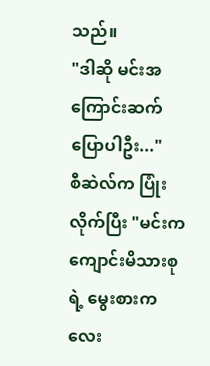သည်။
"ဒါဆို မင်းအကြောင်းဆက်ပြောပါဦး..."
စီဆဲလ်က ပြုံးလိုက်ပြီး "မင်းက ကျောင်းမိသားစုရဲ့ မွေးစားကလေး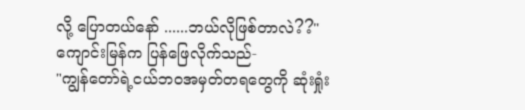လို့ ပြောတယ်နော် ......ဘယ်လိုဖြစ်တာလဲ??"
ကျောင်းမြန်က ပြန်ဖြေလိုက်သည်-
"ကျွန်တော်ရဲ့ငယ်ဘဝအမှတ်တရတွေကို ဆုံးရှုံး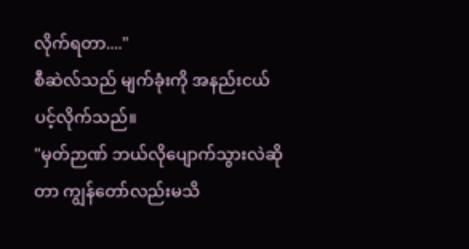လိုက်ရတာ...."
စီဆဲလ်သည် မျက်ခုံးကို အနည်းငယ်ပင့်လိုက်သည်။
"မှတ်ဉာဏ် ဘယ်လိုပျောက်သွားလဲဆိုတာ ကျွန်တော်လည်းမသိ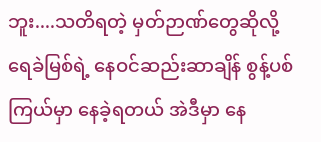ဘူး....သတိရတဲ့ မှတ်ဉာဏ်တွေဆိုလို့ ရေခဲမြစ်ရဲ့ နေဝင်ဆည်းဆာချိန် စွန့်ပစ်ကြယ်မှာ နေခဲ့ရတယ် အဲဒီမှာ နေ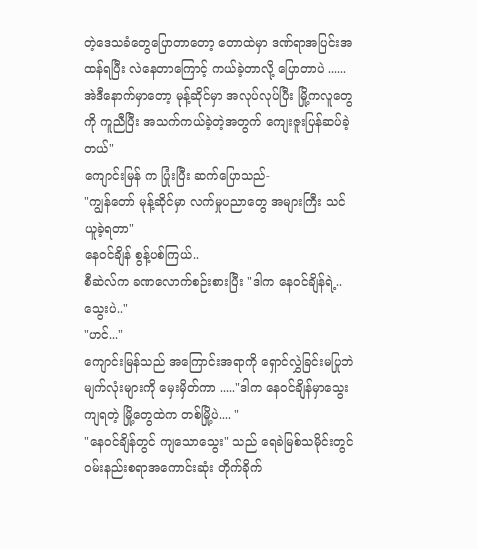တဲ့ဒေသခံတွေပြောတာတော့ တောထဲမှာ ဒဏ်ရာအပြင်းအထန်ရပြီး လဲနေတာကြောင့် ကယ်ခဲ့တာလို့ ပြောတာပဲ ...... အဲဒီနောက်မှာတော့ မုန့်ဆိုင်မှာ အလုပ်လုပ်ပြီး မြို့ကလူတွေကို ကူညီပြီး အသက်ကယ်ခဲ့တဲ့အတွက် ကျေးဇူးပြန်ဆပ်ခဲ့တယ်"
ကျောင်းမြန် က ပြုံးပြီး ဆက်ပြောသည်-
"ကျွန်တော် မုန့်ဆိုင်မှာ လက်မှုပညာတွေ အများကြီး သင်ယူခဲ့ရတာ"
နေဝင်ချိန် စွန့်ပစ်ကြယ်..
စီဆဲလ်က ခဏလောက်စဉ်းစားပြီး "ဒါက နေဝင်ချိန်ရဲ့..သွေးပဲ.."
"ဟင်..."
ကျောင်းမြန်သည် အကြောင်းအရာကို ရှောင်လွှဲခြင်းမပြုဘဲ မျက်လုံးများကို မှေးမှိတ်ကာ ....."ဒါက နေဝင်ချိန်မှာသွေးကျရတဲ့ မြို့တွေထဲက တစ်မြို့ပဲ.... "
"နေဝင်ချိန်တွင် ကျသောသွေး" သည် ရေခဲမြစ်သမိုင်းတွင် ဝမ်းနည်းစရာအကောင်းဆုံး တိုက်ခိုက်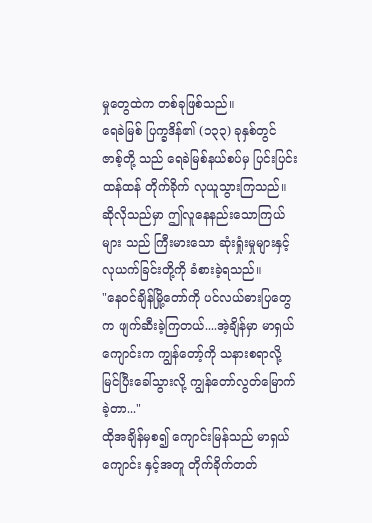မှုတွေထဲက တစ်ခုဖြစ်သည်။
ရေခဲမြစ် ပြက္ခဒိန်၏ (၁၃၃) ခုနှစ်တွင် ဇာစ့်တို့ သည် ရေခဲမြစ်နယ်စပ်မှ ပြင်းပြင်းထန်ထန် တိုက်ခိုက် လုယူသွားကြသည်။ဆိုလိုသည်မှာ ဤလူနေနည်းသောကြယ်များ သည် ကြီးမားသော ဆုံးရှုံးမှုများနှင့် လုယက်ခြင်းတို့ကို ခံစားခဲ့ရသည်။
"နေဝင်ချိန်မြို့တော်ကို ပင်လယ်ဓားပြတွေက ဖျက်ဆီးခဲ့ကြတယ်....အဲ့ချိန်မှာ မာရှယ်ကျောင်းက ကျွန်တော့်ကို သနားစရာလို့မြင်ပြီးခေါ်သွားလို့ ကျွန်တော်လွတ်မြောက်ခဲ့တာ..."
ထိုအချိန်မှစ၍ ကျောင်းမြန်သည် မာရှယ်ကျောင်း နှင့်အတူ တိုက်ခိုက်တတ်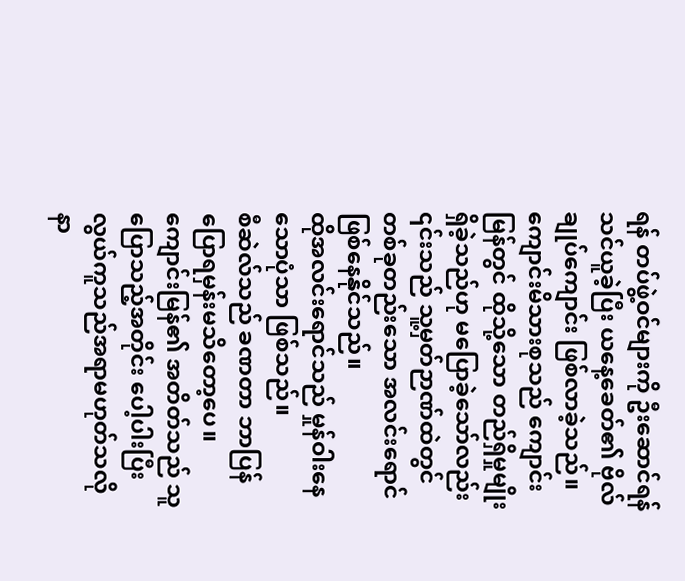ရန် တပ်ဖွဲ့ဝင်များကို ဦးဆောင်ရန် သင်ယူခဲ့ပြီး ယနေ့ခေတ်၏ ဗိုလ်ချုပ်ကျောင်း ဖြစ်လာခဲ့သည်။
ကျောင်းမိသားစုသည် ကျောင်းမြန်တွင် ထိုသို့သော တည်ရှိမှုမျိုးရှိခဲ့သည်ဟု မပြောခဲ့သော်လည်း ၎င်းသည် သူ့မှတ်ဉာဏ်ထဲတွင် တစ်ခုတည်းသော အလင်းရောင် ဖြစ်နေနိုင်သည်။
ထိုအလင်းရောင်သည် မှုန်ဝါးနေသောပုံသာ ဖြစ်သည်။
စီဆဲလ်သည် ခဏတာ ဘာပြန်ပြောရမှန်းမသိတော့ပေ။
ကျောင်းမြန်၏ အတိတ်သည် သူပြောသည့်အတိုင်း ပေါ့ပါးပြီး လွယ်ကူသည်အရာမဟုတ်သလို နာ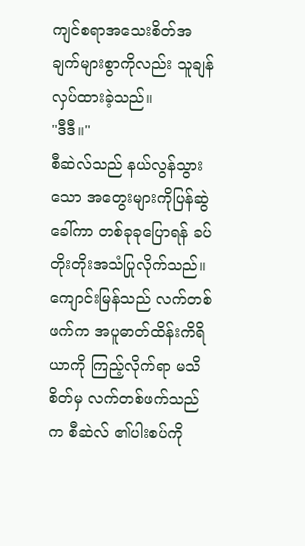ကျင်စရာအသေးစိတ်အချက်များစွာကိုလည်း သူချန်လှပ်ထားခဲ့သည်။
"ဒီဒီ။"
စီဆဲလ်သည် နယ်လွန်သွားသော အတွေးများကိုပြန်ဆွဲခေါ်ကာ တစ်ခုခုပြောရန် ခပ်တိုးတိုးအသံပြုလိုက်သည်။
ကျောင်းမြန်သည် လက်တစ်ဖက်က အပူဓာတ်ထိန်းကိရိယာကို ကြည့်လိုက်ရာ မသိစိတ်မှ လက်တစ်ဖက်သည်က စီဆဲလ် ၏ပါးစပ်ကို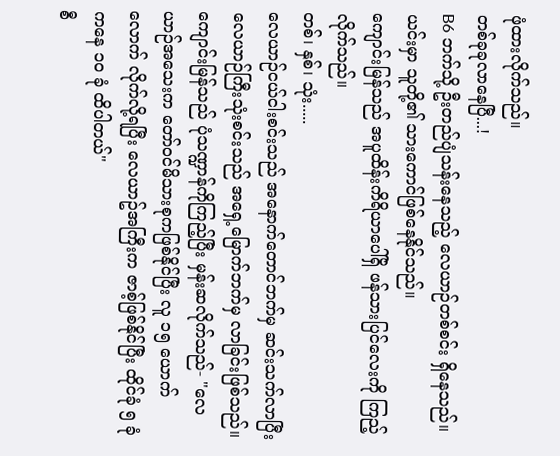ဖုံထားလိုက်သည်။
တစ်ခုခုလာနေပြီ...!
B6 ဘက်သို့ ဦးတည်ပျံသန်းနေသည့် လေယာဉ်တစ်စင်း ရှိနေသည်။ယင်းမှာ သူတို့၏ သားကောင်ဖြစ်နေနိုင်သည်။
ကျောင်းမြန်သည် အပူထိန်းကိရိယာပေါ်ရှိ ဖန်သားပြင်လေးကို ကြည့်လိုက်သည်။
တစ်၊ နှစ်၊ သုံး.....
လေယာဉ်ငယ်ငါးစင်းသည် အနောက်တောင်ဘက်မှ ဆင်းသက်လာပြီး လေယာဉ်ကြီးသုံးစင်းသည် အရှေ့မြောက်ဘက်မှ လာခြင်းဖြစ်သည်။
ကျောင်းမြန်သည် ပုံသဏ္ဍာန်ကိုကြည့်ပြီး မှန်းဆလိုက်သည်- "လေယာဉ်အသေးက တော်ဝင်မိသားစုကဖြစ်နိုင်ပြီး လူ ၁၅ ယောက်လောက် လိုက်လို့ရပြီး လေယာဥ်အကြီးက ဇာစ့်ဖြစ်နိုင်ပြီး ထိုင်ခုံ ၅ ခုံ ကနေ ၁၀ ခုံ ထိပါတယ်"
စီ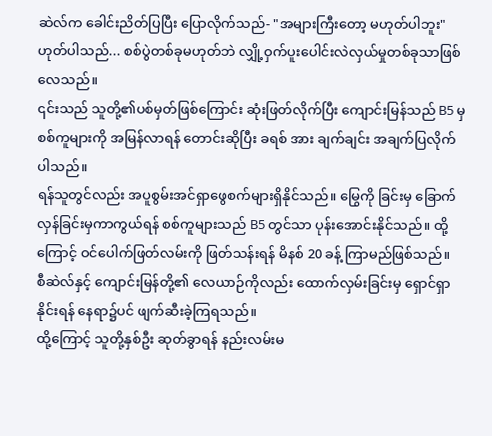ဆဲလ်က ခေါင်းညိတ်ပြပြီး ပြောလိုက်သည်- "အများကြီးတော့ မဟုတ်ပါဘူး"
ဟုတ်ပါသည်... စစ်ပွဲတစ်ခုမဟုတ်ဘဲ လျှို့ဝှက်ပူးပေါင်းလဲလှယ်မှုတစ်ခုသာဖြစ်လေသည်။
၎င်းသည် သူတို့၏ပစ်မှတ်ဖြစ်ကြောင်း ဆုံးဖြတ်လိုက်ပြီး ကျောင်းမြန်သည် B5 မှ စစ်ကူများကို အမြန်လာရန် တောင်းဆိုပြီး ခရစ် အား ချက်ချင်း အချက်ပြလိုက်ပါသည်။
ရန်သူတွင်လည်း အပူစွမ်းအင်ရှာဖွေစက်များရှိနိုင်သည်။ မြွေကို ခြင်းမှ ခြောက်လှန်ခြင်းမှကာကွယ်ရန် စစ်ကူများသည် B5 တွင်သာ ပုန်းအောင်းနိုင်သည်။ ထို့ကြောင့် ဝင်ပေါက်ဖြတ်လမ်းကို ဖြတ်သန်းရန် မိနစ် 20 ခန့် ကြာမည်ဖြစ်သည်။
စီဆဲလ်နှင့် ကျောင်းမြန်တို့၏ လေယာဉ်ကိုလည်း ထောက်လှမ်းခြင်းမှ ရှောင်ရှာနိုင်းရန် နေရာ၌ပင် ဖျက်ဆီးခဲ့ကြရသည်။
ထို့ကြောင့် သူတို့နှစ်ဦး ဆုတ်ခွာရန် နည်းလမ်းမ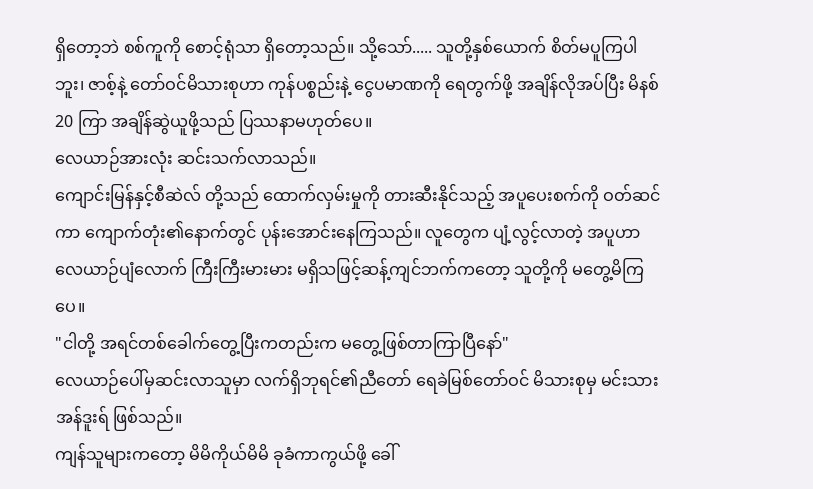ရှိတော့ဘဲ စစ်ကူကို စောင့်ရုံသာ ရှိတော့သည်။ သို့သော်..... သူတို့နှစ်ယောက် စိတ်မပူကြပါဘူး၊ ဇာစ့်နဲ့ တော်ဝင်မိသားစုဟာ ကုန်ပစ္စည်းနဲ့ ငွေပမာဏကို ရေတွက်ဖို့ အချိန်လိုအပ်ပြီး မိနစ် 20 ကြာ အချိန်ဆွဲယူဖို့သည် ပြဿနာမဟုတ်ပေ။
လေယာဉ်အားလုံး ဆင်းသက်လာသည်။
ကျောင်းမြန်နှင့်စီဆဲလ် တို့သည် ထောက်လှမ်းမှုကို တားဆီးနိုင်သည့် အပူပေးစက်ကို ဝတ်ဆင်ကာ ကျောက်တုံး၏နောက်တွင် ပုန်းအောင်းနေကြသည်။ လူတွေက ပျံ့လွင့်လာတဲ့ အပူဟာ လေယာဉ်ပျံလောက် ကြီးကြီးမားမား မရှိသဖြင့်ဆန့်ကျင်ဘက်ကတော့ သူတို့ကို မတွေ့မိကြပေ။
"ငါတို့ အရင်တစ်ခေါက်တွေ့ပြီးကတည်းက မတွေ့ဖြစ်တာကြာပြီနော်"
လေယာဉ်ပေါ်မှဆင်းလာသူမှာ လက်ရှိဘုရင်၏ညီတော် ရေခဲမြစ်တော်ဝင် မိသားစုမှ မင်းသား အန်ဒူးရ် ဖြစ်သည်။
ကျန်သူများကတော့ မိမိကိုယ်မိမိ ခုခံကာကွယ်ဖို့ ခေါ်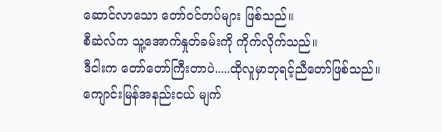ဆောင်လာသော တော်ဝင်တပ်များ ဖြစ်သည်။
စီဆဲလ်က သူ့အောက်နှုတ်ခမ်းကို ကိုက်လိုက်သည်။
ဒီငါးက တော်တော်ကြီးတာပဲ.....ထိုလူမှာဘုရင့်ညီတော်ဖြစ်သည်။
ကျောင်းမြန်အနည်းငယ် မျက်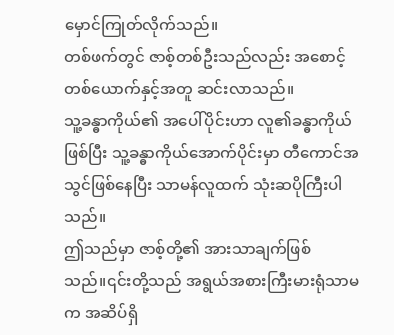မှောင်ကြုတ်လိုက်သည်။
တစ်ဖက်တွင် ဇာစ့်တစ်ဦးသည်လည်း အစောင့်တစ်ယောက်နှင့်အတူ ဆင်းလာသည်။
သူ့ခန္ဓာကိုယ်၏ အပေါ်ပိုင်းဟာ လူ၏ခန္ဓာကိုယ်ဖြစ်ပြီး သူ့ခန္ဓာကိုယ်အောက်ပိုင်းမှာ တီကောင်အသွင်ဖြစ်နေပြီး သာမန်လူထက် သုံးဆပိုကြီးပါသည်။
ဤသည်မှာ ဇာစ့်တို့၏ အားသာချက်ဖြစ်သည်။၎င်းတို့သည် အရွယ်အစားကြီးမားရုံသာမက အဆိပ်ရှိ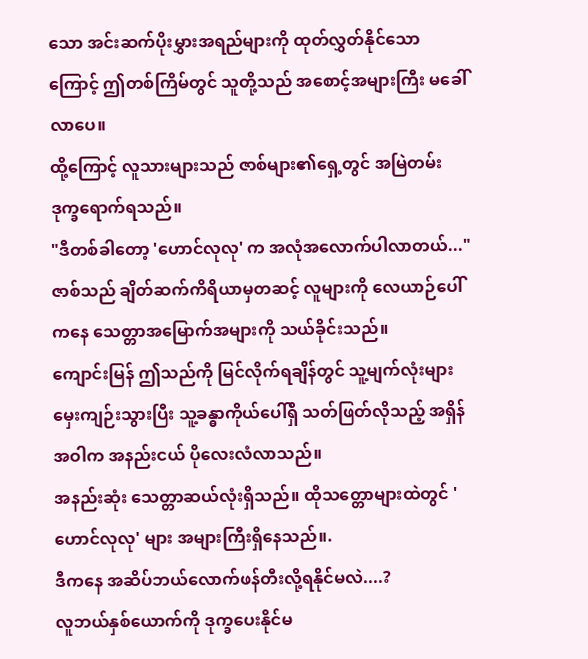သော အင်းဆက်ပိုးမွှားအရည်များကို ထုတ်လွှတ်နိုင်သောကြောင့် ဤတစ်ကြိမ်တွင် သူတို့သည် အစောင့်အများကြီး မခေါ်လာပေ။
ထို့ကြောင့် လူသားများသည် ဇာစ်များ၏ရှေ့တွင် အမြဲတမ်း ဒုက္ခရောက်ရသည်။
"ဒီတစ်ခါတော့ 'ဟောင်လုလု' က အလုံအလောက်ပါလာတယ်..."
ဇာစ်သည် ချိတ်ဆက်ကိရိယာမှတဆင့် လူများကို လေယာဉ်ပေါ်ကနေ သေတ္တာအမြောက်အများကို သယ်ခိုင်းသည်။
ကျောင်းမြန် ဤသည်ကို မြင်လိုက်ရချိန်တွင် သူ့မျက်လုံးများ မှေးကျဉ်းသွားပြီး သူ့ခန္ဓာကိုယ်ပေါ်ရှိ သတ်ဖြတ်လိုသည့် အရှိန်အဝါက အနည်းငယ် ပိုလေးလံလာသည်။
အနည်းဆုံး သေတ္တာဆယ်လုံးရှိသည်။ ထိုသတ္တောများထဲတွင် 'ဟောင်လုလု' များ အများကြီးရှိနေသည်။.
ဒီကနေ အဆိပ်ဘယ်လောက်ဖန်တီးလို့ရနိုင်မလဲ....?
လူဘယ်နှစ်ယောက်ကို ဒုက္ခပေးနိုင်မ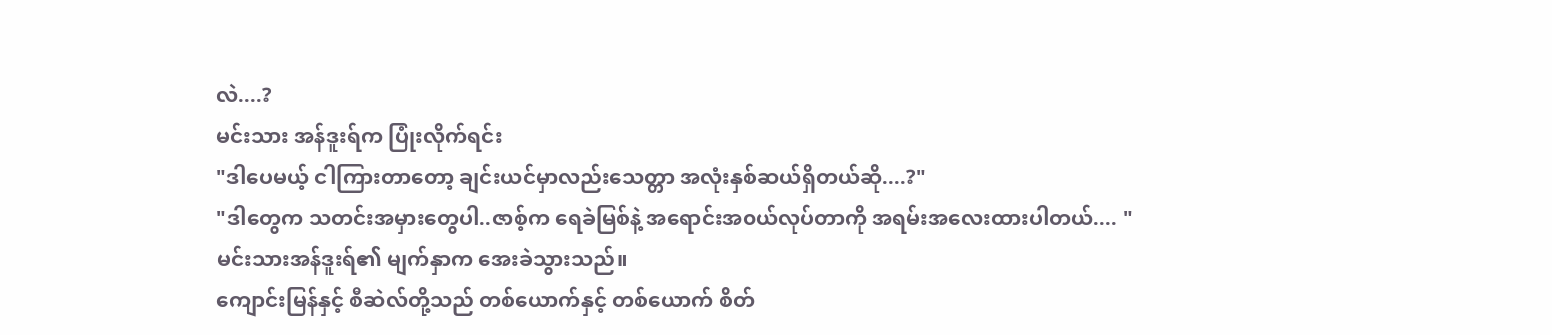လဲ....?
မင်းသား အန်ဒူးရ်က ပြုံးလိုက်ရင်း
"ဒါပေမယ့် ငါကြားတာတော့ ချင်းယင်မှာလည်းသေတ္တာ အလုံးနှစ်ဆယ်ရှိတယ်ဆို....?"
"ဒါတွေက သတင်းအမှားတွေပါ..ဇာစ့်က ရေခဲမြစ်နဲ့ အရောင်းအ၀ယ်လုပ်တာကို အရမ်းအလေးထားပါတယ်.... "
မင်းသားအန်ဒူးရ်၏ မျက်နှာက အေးခဲသွားသည်။
ကျောင်းမြန်နှင့် စီဆဲလ်တို့သည် တစ်ယောက်နှင့် တစ်ယောက် စိတ်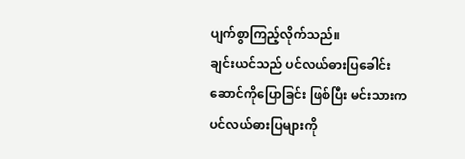ပျက်စွာကြည့်လိုက်သည်။
ချင်းယင်သည် ပင်လယ်ဓားပြခေါင်းဆောင်ကိုပြောခြင်း ဖြစ်ပြီး မင်းသားက ပင်လယ်ဓားပြများကို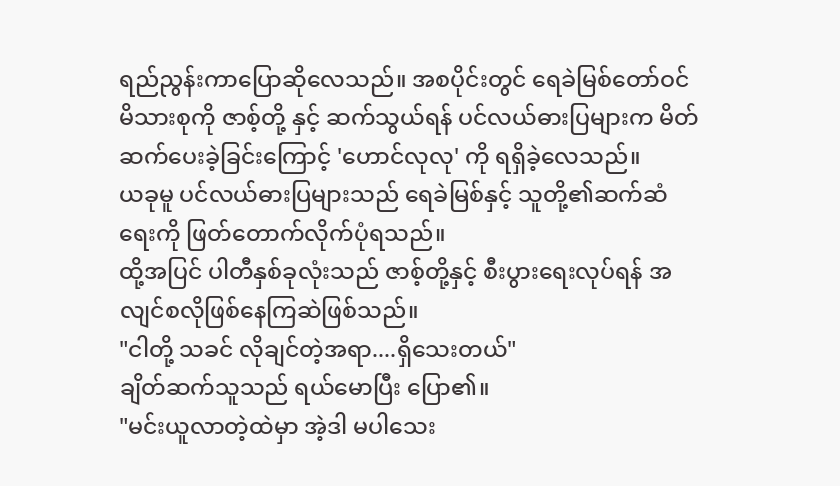ရည်ညွန်းကာပြောဆိုလေသည်။ အစပိုင်းတွင် ရေခဲမြစ်တော်ဝင်မိသားစုကို ဇာစ့်တို့ နှင့် ဆက်သွယ်ရန် ပင်လယ်ဓားပြများက မိတ်ဆက်ပေးခဲ့ခြင်းကြောင့် 'ဟောင်လုလု' ကို ရရှိခဲ့လေသည်။
ယခုမူ ပင်လယ်ဓားပြများသည် ရေခဲမြစ်နှင့် သူတို့၏ဆက်ဆံရေးကို ဖြတ်တောက်လိုက်ပုံရသည်။
ထို့အပြင် ပါတီနှစ်ခုလုံးသည် ဇာစ့်တို့နှင့် စီးပွားရေးလုပ်ရန် အလျင်စလိုဖြစ်နေကြဆဲဖြစ်သည်။
"ငါတို့ သခင် လိုချင်တဲ့အရာ....ရှိသေးတယ်"
ချိတ်ဆက်သူသည် ရယ်မောပြီး ပြော၏။
"မင်းယူလာတဲ့ထဲမှာ အဲ့ဒါ မပါသေး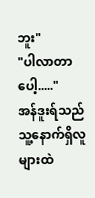ဘူး"
"ပါလာတာပေါ့....."
အန်ဒူးရ်သည် သူ့နောက်ရှိလူများထဲ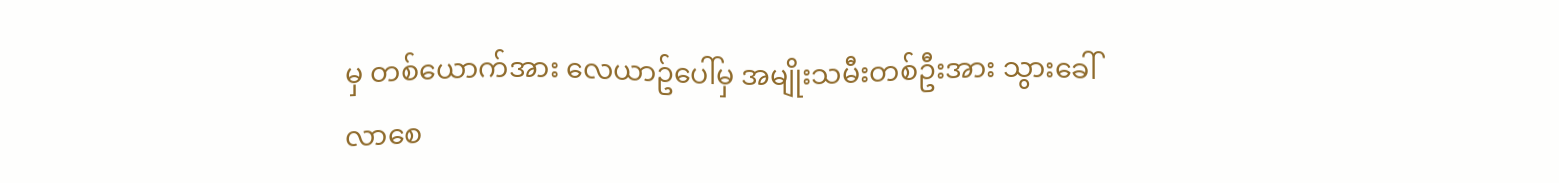မှ တစ်ယောက်အား လေယာဥ်ပေါ်မှ အမျိုးသမီးတစ်ဦးအား သွားခေါ်လာစေ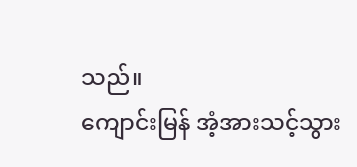သည်။
ကျောင်းမြန် အံ့အားသင့်သွား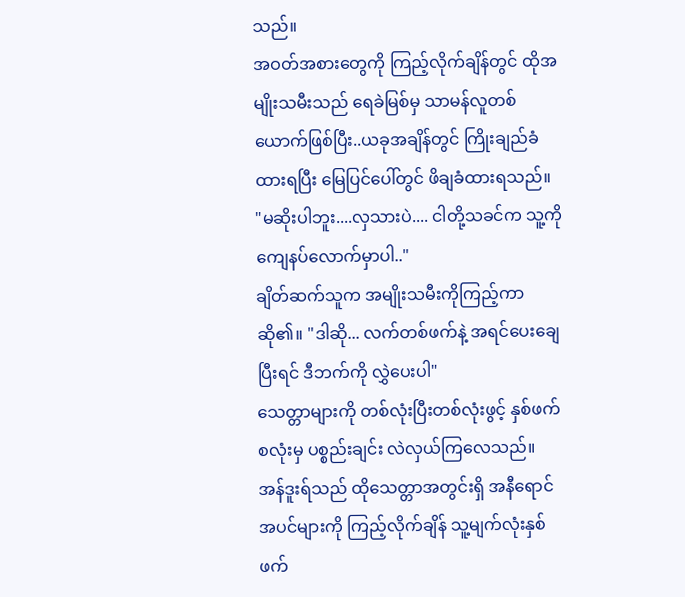သည်။
အဝတ်အစားတွေကို ကြည့်လိုက်ချိန်တွင် ထိုအမျိုးသမီးသည် ရေခဲမြစ်မှ သာမန်လူတစ်ယောက်ဖြစ်ပြီး..ယခုအချိန်တွင် ကြိုးချည်ခံထားရပြီး မြေပြင်ပေါ်တွင် ဖိချခံထားရသည်။
"မဆိုးပါဘူး....လှသားပဲ.... ငါတို့သခင်က သူ့ကို ကျေနပ်လောက်မှာပါ.."
ချိတ်ဆက်သူက အမျိုးသမီးကိုကြည့်ကာ ဆို၏။ "ဒါဆို... လက်တစ်ဖက်နဲ့ အရင်ပေးချေပြီးရင် ဒီဘက်ကို လွှဲပေးပါ"
သေတ္တာများကို တစ်လုံးပြီးတစ်လုံးဖွင့် နှစ်ဖက်စလုံးမှ ပစ္စည်းချင်း လဲလှယ်ကြလေသည်။
အန်ဒူးရ်သည် ထိုသေတ္တာအတွင်းရှိ အနီရောင်အပင်များကို ကြည့်လိုက်ချိန် သူ့မျက်လုံးနှစ်ဖက်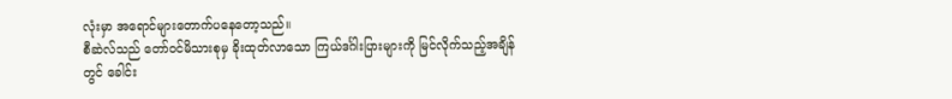လုံးမှာ အရောင်များတောက်ပနေတော့သည်။
စီဆဲလ်သည် တော်ဝင်မိသားစုမှ ခိုးထုတ်လာသော ကြယ်ဒင်္ဂါးပြားများကို မြင်လိုက်သည့်အချိန်တွင် ခေါင်း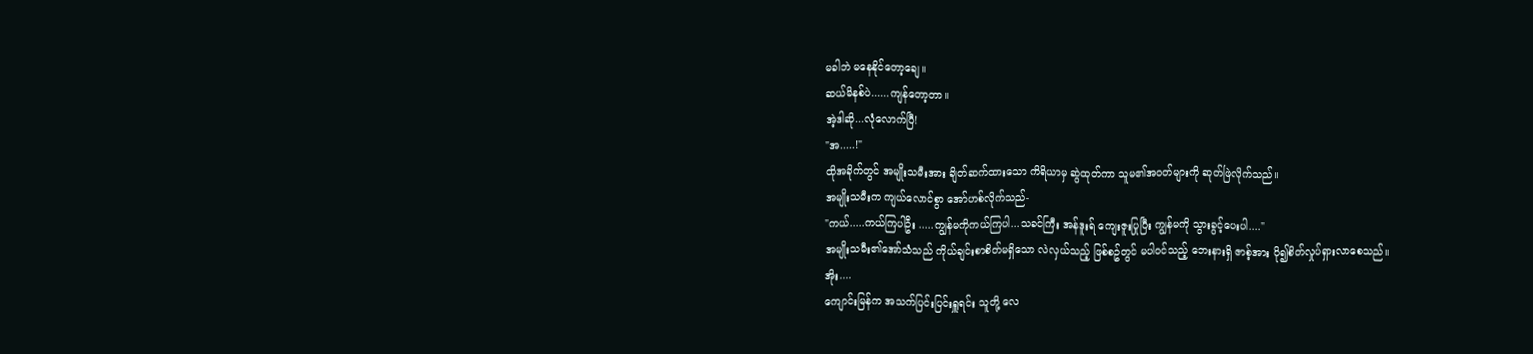မခါဘဲ မနေနိုင်တော့ချေ။
ဆယ်မိနစ်ပဲ......ကျန်တော့တာ။
အဲ့ဒါဆို...လုံလောက်ပြီ!
"အ.....!"
ထိုအခိုက်တွင် အမျိုးသမီးအား ချိတ်ဆက်ထားသော ကိရိယာမှ ဆွဲထုတ်ကာ သူမ၏အဝတ်များကို ဆုတ်ဖြဲလိုက်သည်။
အမျိုးသမီးက ကျယ်လောင်စွာ အော်ဟစ်လိုက်သည်-
"ကယ်.....ကယ်ကြပါဦး .....ကျွန်မကိုကယ်ကြပါ...သခင်ကြီး အန်ဒူးရ် ကျေးဇူးပြုပြီး ကျွန်မကို သွားခွင့်ပေးပါ...."
အမျိုးသမီး၏အော်သံသည် ကိုယ်ချင်းစာစိတ်မရှိသော လဲလှယ်သည့် ဖြစ်စဥ်တွင် မပါဝင်သည့် ဘေးနားရှိ ဇာစ့်အား ပို၍စိတ်လှုပ်ရှားလာစေသည်။
အိုး....
ကျောင်းမြန်က အသက်ပြင်းပြင်းရှူရင်း သူတို့ လေ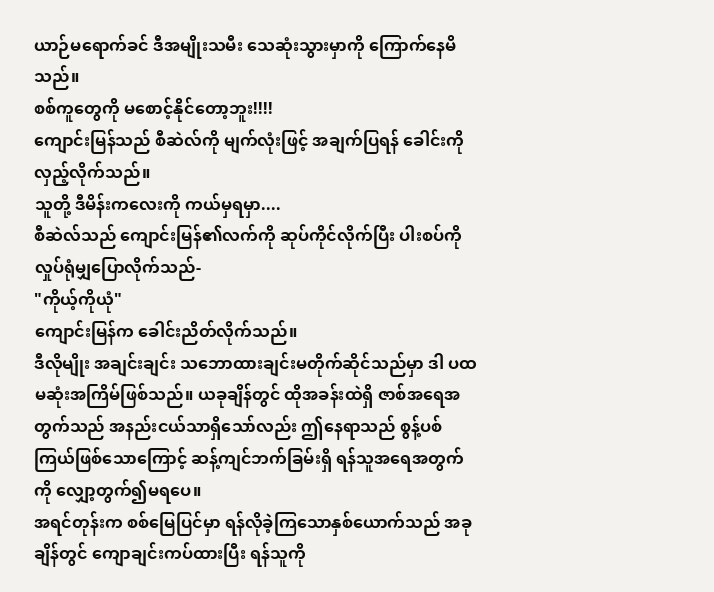ယာဉ်မရောက်ခင် ဒီအမျိုးသမီး သေဆုံးသွားမှာကို ကြောက်နေမိသည်။
စစ်ကူတွေကို မစောင့်နိုင်တော့ဘူး!!!!
ကျောင်းမြန်သည် စီဆဲလ်ကို မျက်လုံးဖြင့် အချက်ပြရန် ခေါင်းကို လှည့်လိုက်သည်။
သူတို့ ဒီမိန်းကလေးကို ကယ်မှရမှာ....
စီဆဲလ်သည် ကျောင်းမြန်၏လက်ကို ဆုပ်ကိုင်လိုက်ပြီး ပါးစပ်ကို လှုပ်ရုံမျှပြောလိုက်သည်-
"ကိုယ့်ကိုယုံ"
ကျောင်းမြန်က ခေါင်းညိတ်လိုက်သည်။
ဒီလိုမျိုး အချင်းချင်း သဘောထားချင်းမတိုက်ဆိုင်သည်မှာ ဒါ ပထမဆုံးအကြိမ်ဖြစ်သည်။ ယခုချိန်တွင် ထိုအခန်းထဲရှိ ဇာစ်အရေအတွက်သည် အနည်းငယ်သာရှိသော်လည်း ဤနေရာသည် စွန့်ပစ်ကြယ်ဖြစ်သောကြောင့် ဆန့်ကျင်ဘက်ခြမ်းရှိ ရန်သူအရေအတွက်ကို လျှော့တွက်၍မရပေ။
အရင်တုန်းက စစ်မြေပြင်မှာ ရန်လိုခဲ့ကြသောနှစ်ယောက်သည် အခုချိန်တွင် ကျောချင်းကပ်ထားပြီး ရန်သူကို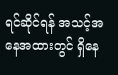ရင်ဆိုင်ရန် အသင့်အနေအထားတွင် ရှိနေ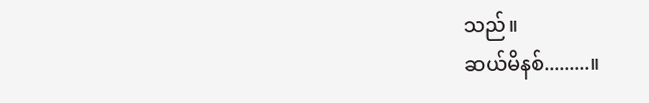သည်။
ဆယ်မိနစ်.........။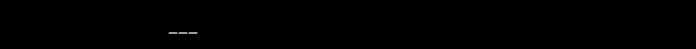___